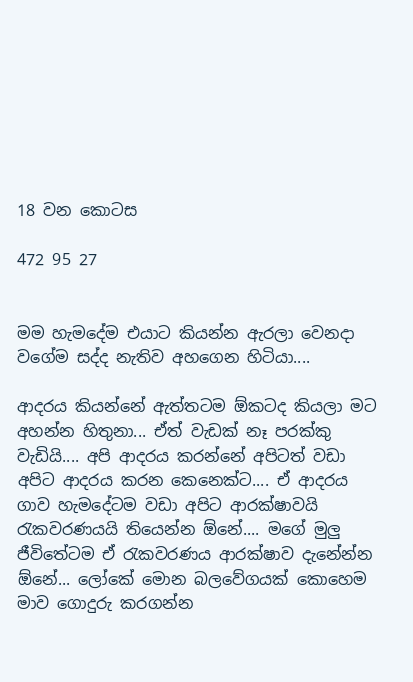18 වන කොටස

472 95 27


මම හැමදේම එයාට කියන්න ඇරලා වෙනදා වගේම සද්ද නැතිව අහගෙන හිටියා....

ආදරය කියන්නේ ඇත්තටම ඕකටද කියලා මට අහන්න හිතුනා... ඒත් වැඩක් නෑ පරක්කු වැඩියි.... අපි ආදරය කරන්නේ අපිටත් වඩා අපිට ආදරය කරන කෙනෙක්ට.... ඒ ආදරය ගාව හැමදේටම වඩා අපිට ආරක්ෂාවයි රැකවරණයයි තියෙන්න ඕනේ.... මගේ මුලු ජීවිතේටම ඒ රැකවරණය ආරක්ෂාව දැනේන්න ඕනේ... ලෝකේ මොන බලවේගයක් කොහෙම මාව ගොදුරු කරගන්න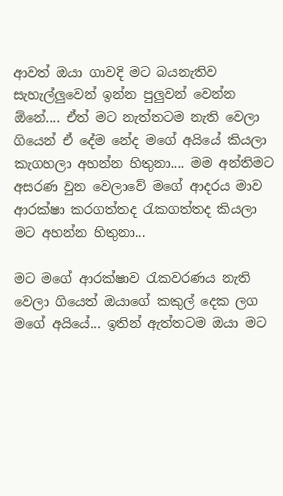ආවත් ඔයා ගාවදි මට බයනැතිව සැහැල්ලුවෙන් ඉන්න පුලුවන් වෙන්න ඕනේ.... ඒත් මට නැත්තටම නැති වෙලා ගියෙන් ඒ දේම නේද මගේ අයියේ කියලා කැගහලා අහන්න හිතුනා.... මම අන්තිමට අසරණ වුන වෙලාවේ මගේ ආදරය මාව ආරක්ෂා කරගත්තද රැකගත්තද කියලා මට අහන්න හිතුනා...

මට මගේ ආරක්ෂාව රැකවරණය නැති වෙලා ගියෙත් ඔයාගේ කකුල් දෙක ලග මගේ අයියේ... ඉතින් ඇත්තටම ඔයා මට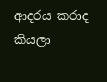ආදරය කරාද කියලා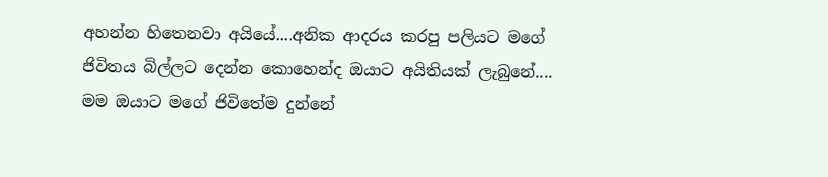අහන්න හිතෙනවා අයියේ....අනික ආදරය කරපු පලියට මගේ ජිවිතය බිල්ලට දෙන්න කොහෙන්ද ඔයාට අයිතියක් ලැබුනේ.... මම ඔයාට මගේ ජිවිතේම දුන්නේ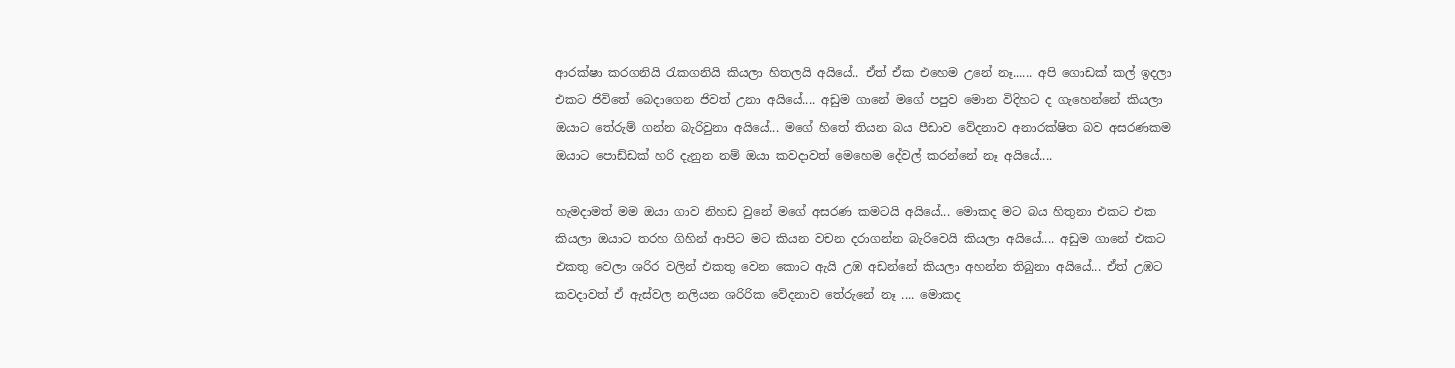ආරක්ෂා කරගනියි රැකගනියි කියලා හිතලයි අයියේ.. ඒත් ඒක එහෙම උනේ නෑ...... අපි ගොඩක් කල් ඉදලා එකට ජිවිතේ බෙදාගෙන ජිවත් උනා අයියේ.... අඩුම ගානේ මගේ පපුව මොන විදිහට ද ගැහෙන්නේ කියලා ඔයාට තේරුම් ගන්න බැරිවුනා අයියේ... මගේ හිතේ තියන බය පීඩාව වේදනාව අනාරක්ෂිත බව අසරණකම ඔයාට පොඩ්ඩක් හරි දැනුන නම් ඔයා කවදාවත් මෙහෙම දේවල් කරන්නේ නෑ අයියේ....

හැමදාමත් මම ඔයා ගාව නිහඩ වුනේ මගේ අසරණ කමටයි අයියේ... මොකද මට බය හිතුනා එකට එක කියලා ඔයාට තරහ ගිහින් ආපිට මට කියන වචන දරාගන්න බැරිවෙයි කියලා අයියේ.... අඩුම ගානේ එකට එකතු වෙලා ශරිර වලින් එකතු වෙන කොට ඇයි උඹ අඩන්නේ කියලා අහන්න තිබුනා අයියේ... ඒත් උඹට කවදාවත් ඒ ඇස්වල නලියන ශරිරික වේදනාව තේරුනේ නෑ .... මොකද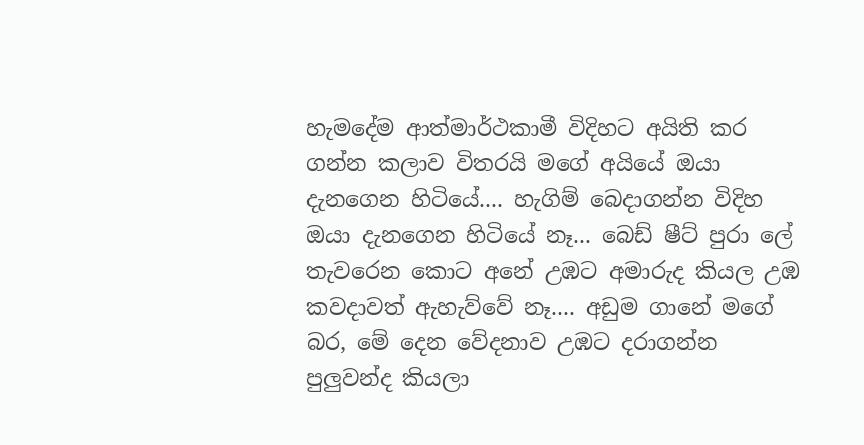හැමදේම ආත්මාර්ථකාමී විදිහට අයිති කර ගන්න කලාව විතරයි මගේ අයියේ ඔයා දැනගෙන හිටියේ.... හැගිම් බෙදාගන්න විදිහ ඔයා දැනගෙන හිටියේ නෑ... බෙඩ් ෂීට් පුරා ලේ තැවරෙන කොට අනේ උඹට අමාරුද කියල උඹ කවදාවත් ඇහැව්වේ නෑ.... අඩුම ගානේ මගේ බර, මේ දෙන වේදනාව උඹට දරාගන්න පුලුවන්ද කියලා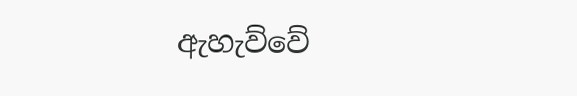ඇහැව්වේ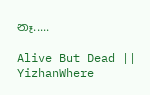නෑ.....

Alive But Dead || YizhanWhere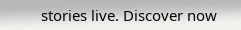stories live. Discover now